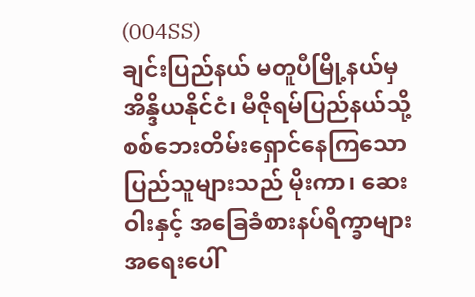(004SS)
ချင်းပြည်နယ် မတူပီမြို့နယ်မှ အိန္ဒိယနိုင်ငံ၊ မီဇိုရမ်ပြည်နယ်သို့ စစ်ဘေးတိမ်းရှောင်နေကြသော ပြည်သူများသည် မိုးကာ၊ ဆေးဝါးနှင့် အခြေခံစားနပ်ရိက္ခာများ အရေးပေါ်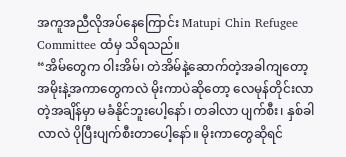အကူအညီလိုအပ်နေကြောင်း Matupi Chin Refugee Committee ထံမှ သိရသည်။
“အိမ်တွေက ဝါးအိမ်၊ တဲအိမ်နဲ့ဆောက်တဲ့အခါကျတော့ အမိုးနဲ့အကာတွေကလဲ မိုးကာပဲဆိုတော့ လေမုန်တိုင်းလာတဲ့အချိန်မှာ မခံနိုင်ဘူးပေါ့နော်၊ တခါလာ ပျက်စီး၊ နှစ်ခါလာလဲ ပိုပြီးပျက်စီးတာပေါ့နော်။ မိုးကာတွေဆိုရင်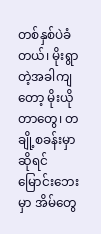တစ်နှစ်ပဲခံတယ်၊ မိုးရွာတဲ့အခါကျတော့ မိုးယိုတာတွေ၊ တချို့စခန်းမှာဆိုရင် မြောင်းဘေးမှာ အိမ်တွေ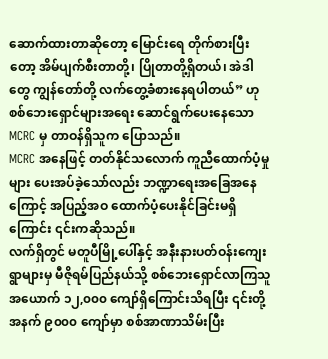ဆောက်ထားတာဆိုတော့ မြောင်းရေ တိုက်စားပြီးတော့ အိမ်ပျက်စီးတာတို့၊ ပြိုတာတို့ရှိတယ်၊ အဲဒါတွေ ကျွန်တော်တို့ လက်တွေ့ခံစားနေရပါတယ်” ဟု စစ်ဘေးရှောင်များအရေး ဆောင်ရွက်ပေးနေသော MCRC မှ တာဝန်ရှိသူက ပြောသည်။
MCRC အနေဖြင့် တတ်နိုင်သလောက် ကူညီထောက်ပံ့မှုများ ပေးအပ်ခဲ့သော်လည်း ဘဏ္ဍာရေးအခြေအနေကြောင့် အပြည့်အဝ ထောက်ပံ့ပေးနိုင်ခြင်းမရှိကြောင်း ၎င်းကဆိုသည်။
လက်ရှိတွင် မတူပီမြို့ပေါ်နှင့် အနီးနားပတ်ဝန်းကျေးရွာများမှ မီဇိုရမ်ပြည်နယ်သို့ စစ်ဘေးရှောင်လာကြသူ အယောက် ၁၂,၀၀၀ ကျော်ရှိကြောင်းသိရပြီး ၎င်းတို့အနက် ၉၀၀၀ ကျော်မှာ စစ်အာဏာသိမ်းပြီး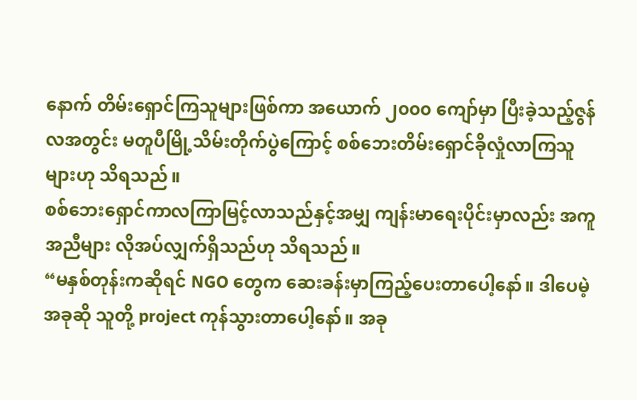နောက် တိမ်းရှောင်ကြသူများဖြစ်ကာ အယောက် ၂၀၀၀ ကျော်မှာ ပြီးခဲ့သည့်ဇွန်လအတွင်း မတူပီမြို့သိမ်းတိုက်ပွဲကြောင့် စစ်ဘေးတိမ်းရှောင်ခိုလှုံလာကြသူများဟု သိရသည်။
စစ်ဘေးရှောင်ကာလကြာမြင့်လာသည်နှင့်အမျှ ကျန်းမာရေးပိုင်းမှာလည်း အကူအညီများ လိုအပ်လျှက်ရှိသည်ဟု သိရသည်။
“မနှစ်တုန်းကဆိုရင် NGO တွေက ဆေးခန်းမှာကြည့်ပေးတာပေါ့နော်။ ဒါပေမဲ့ အခုဆို သူတို့ project ကုန်သွားတာပေါ့နော်။ အခု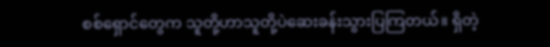စစ်ရှောင်တွေက သူတို့ဟာသူတို့ပဲဆေးခန်းသွားပြကြတယ်။ ရှိတဲ့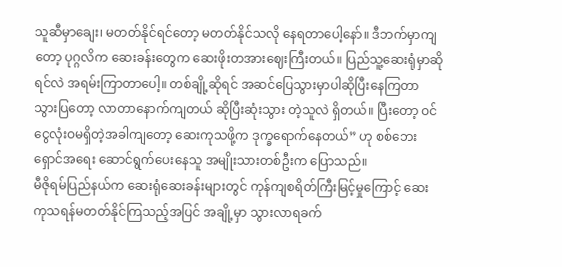သူဆီမှာချေး၊ မတတ်နိုင်ရင်တော့ မတတ်နိုင်သလို နေရတာပေါ့နော်။ ဒီဘက်မှာကျတော့ ပုဂ္ဂလိက ဆေးခန်းတွေက ဆေးဖိုးတအားဈေးကြီးတယ်။ ပြည်သူ့ဆေးရုံမှာဆိုရင်လဲ အရမ်းကြာတာပေါ့။ တစ်ချို့ဆိုရင် အဆင်ပြေသွားမှာပါဆိုပြီးနေကြတာ သွားပြတော့ လာတာနောက်ကျတယ် ဆိုပြီးဆုံးသွား တဲ့သူလဲ ရှိတယ်။ ပြီးတော့ ဝင်ငွေလုံးဝမရှိတဲ့အခါကျတော့ ဆေးကုသဖို့က ဒုက္ခရောက်နေတယ်” ဟု စစ်ဘေးရှောင်အရေး ဆောင်ရွက်ပေးနေသူ အမျိုးသားတစ်ဦးက ပြောသည်။
မီဇိုရမ်ပြည်နယ်က ဆေးရုံဆေးခန်းများတွင် ကုန်ကျစရိတ်ကြီးမြင့်မှုကြောင့် ဆေးကုသရန်မတတ်နိုင်ကြသည့်အပြင် အချို့မှာ သွားလာရခက်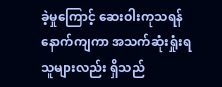ခဲ့မှုကြောင့် ဆေးဝါးကုသရန်နောက်ကျကာ အသက်ဆုံးရှုံးရသူများလည်း ရှိသည်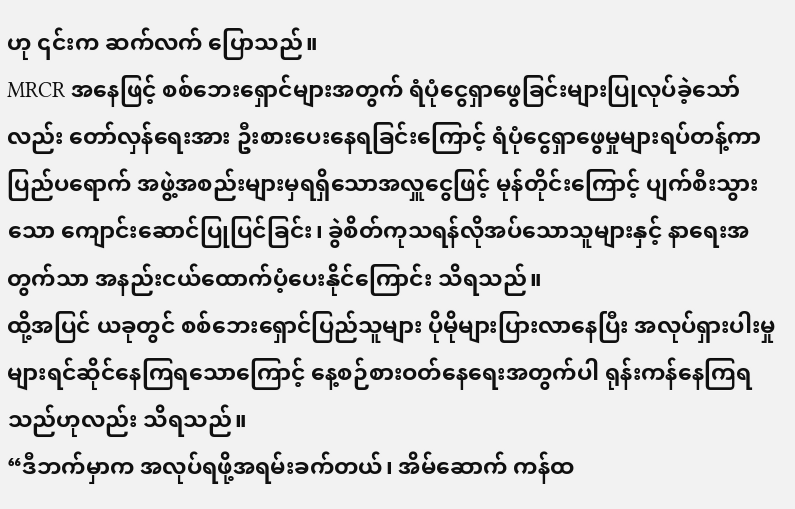ဟု ၎င်းက ဆက်လက် ပြောသည်။
MRCR အနေဖြင့် စစ်ဘေးရှောင်များအတွက် ရံပုံငွေရှာဖွေခြင်းများပြုလုပ်ခဲ့သော်လည်း တော်လှန်ရေးအား ဦးစားပေးနေရခြင်းကြောင့် ရံပုံငွေရှာဖွေမှုများရပ်တန့်ကာ ပြည်ပရောက် အဖွဲ့အစည်းများမှရရှိသောအလှူငွေဖြင့် မုန်တိုင်းကြောင့် ပျက်စီးသွားသော ကျောင်းဆောင်ပြုပြင်ခြင်း၊ ခွဲစိတ်ကုသရန်လိုအပ်သောသူများနှင့် နာရေးအတွက်သာ အနည်းငယ်ထောက်ပံ့ပေးနိုင်ကြောင်း သိရသည်။
ထို့အပြင် ယခုတွင် စစ်ဘေးရှောင်ပြည်သူများ ပိုမိုများပြားလာနေပြီး အလုပ်ရှားပါးမှုများရင်ဆိုင်နေကြရသောကြောင့် နေ့စဉ်စားဝတ်နေရေးအတွက်ပါ ရုန်းကန်နေကြရသည်ဟုလည်း သိရသည်။
“ဒီဘက်မှာက အလုပ်ရဖို့အရမ်းခက်တယ်၊ အိမ်ဆောက် ကန်ထ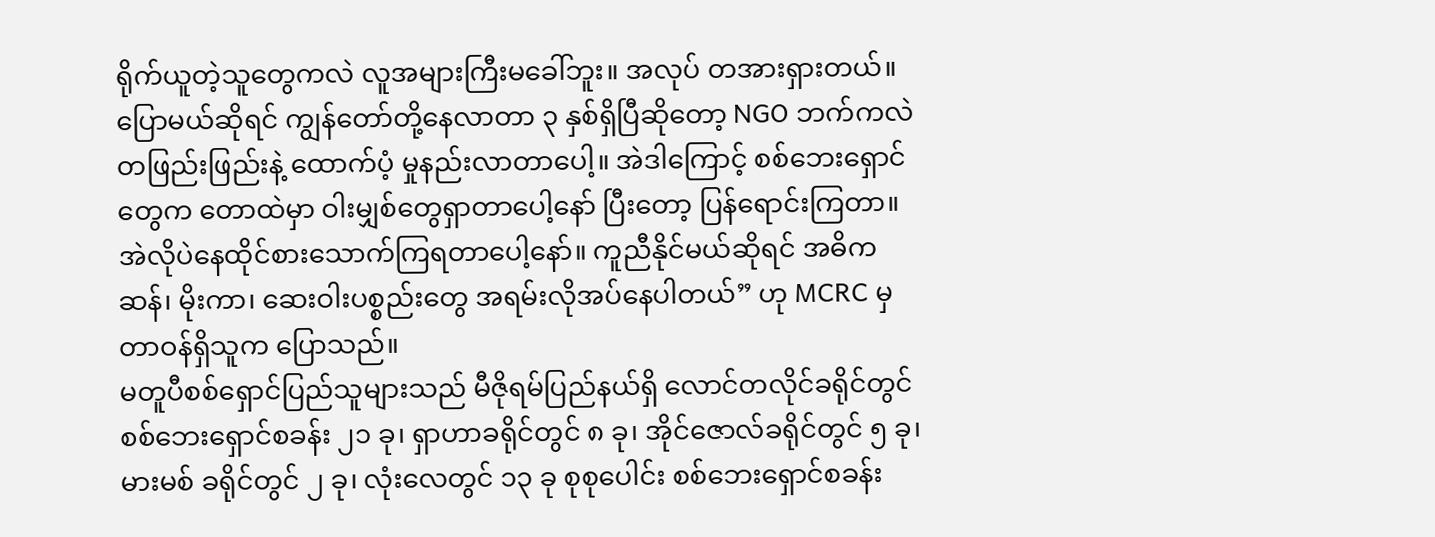ရိုက်ယူတဲ့သူတွေကလဲ လူအများကြီးမခေါ်ဘူး။ အလုပ် တအားရှားတယ်။ ပြောမယ်ဆိုရင် ကျွန်တော်တို့နေလာတာ ၃ နှစ်ရှိပြီဆိုတော့ NGO ဘက်ကလဲ တဖြည်းဖြည်းနဲ့ ထောက်ပံ့ မှုနည်းလာတာပေါ့။ အဲဒါကြောင့် စစ်ဘေးရှောင်တွေက တောထဲမှာ ဝါးမျှစ်တွေရှာတာပေါ့နော် ပြီးတော့ ပြန်ရောင်းကြတာ။ အဲလိုပဲနေထိုင်စားသောက်ကြရတာပေါ့နော်။ ကူညီနိုင်မယ်ဆိုရင် အဓိက ဆန်၊ မိုးကာ၊ ဆေးဝါးပစ္စည်းတွေ အရမ်းလိုအပ်နေပါတယ်” ဟု MCRC မှ တာဝန်ရှိသူက ပြောသည်။
မတူပီစစ်ရှောင်ပြည်သူများသည် မီဇိုရမ်ပြည်နယ်ရှိ လောင်တလိုင်ခရိုင်တွင် စစ်ဘေးရှောင်စခန်း ၂၁ ခု၊ ရှာဟာခရိုင်တွင် ၈ ခု၊ အိုင်ဇောလ်ခရိုင်တွင် ၅ ခု၊ မားမစ် ခရိုင်တွင် ၂ ခု၊ လုံးလေတွင် ၁၃ ခု စုစုပေါင်း စစ်ဘေးရှောင်စခန်း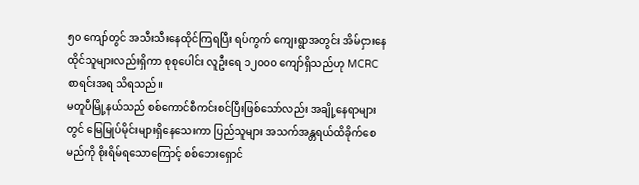၅၀ ကျော်တွင် အသီးသီးနေထိုင်ကြရပြီး ရပ်ကွက် ကျေးရွာအတွင်း အိမ်ငှားနေထိုင်သူများလည်းရှိကာ စုစုပေါင်း လူဦးရေ ၁၂၀၀၀ ကျော်ရှိသည်ဟု MCRC စာရင်းအရ သိရသည်။
မတူပီမြို့နယ်သည် စစ်ကောင်စီကင်းစင်ပြီးဖြစ်သော်လည်း အချို့နေရာများတွင် မြေမြုပ်မိုင်းများရှိနေသေးကာ ပြည်သူများ အသက်အန္တရယ်ထိခိုက်စေမည်ကို စိုးရိမ်ရသောကြောင့် စစ်ဘေးရှောင်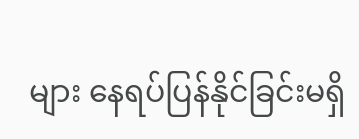များ နေရပ်ပြန်နိုင်ခြင်းမရှိ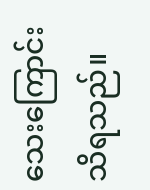သေးကြောင်း သိရသည်။